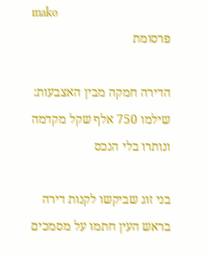mako
פרסומת

הדירה חמקה מבין האצבעות: שילמו 750 אלף שקל מקדמה ונותרו בלי הנכס

בני זוג שביקשו לקנות דירה בראש העין חתמו על מסמכים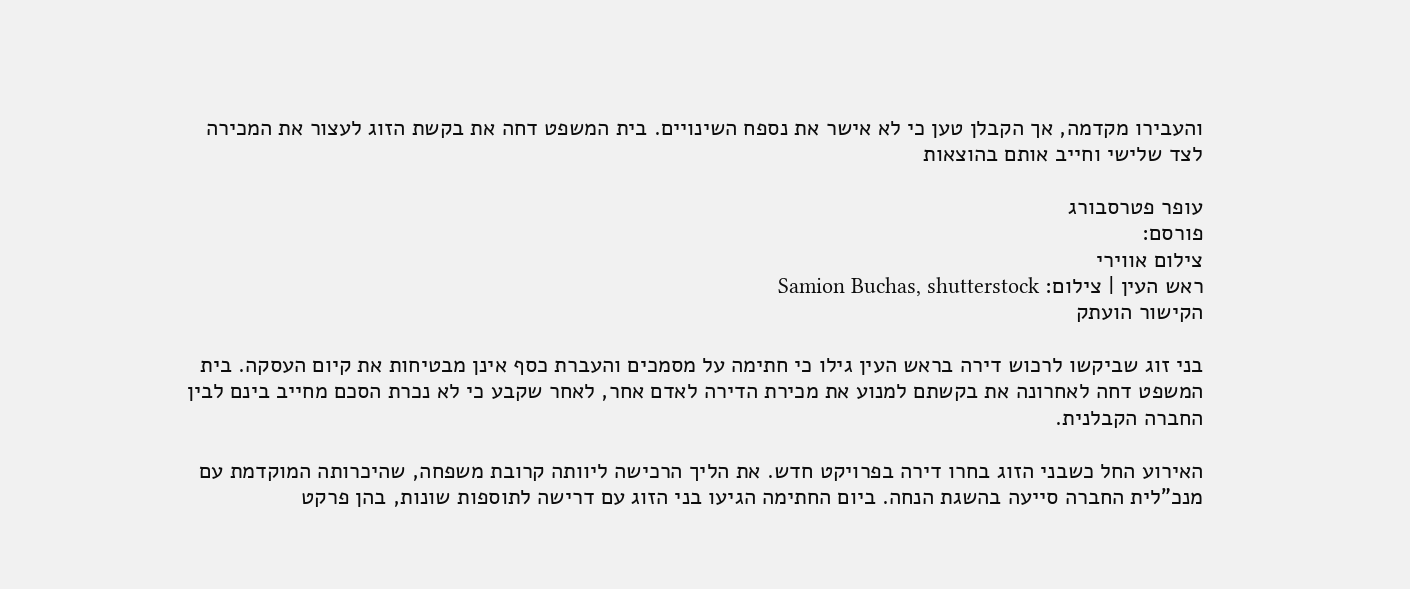והעבירו מקדמה, אך הקבלן טען כי לא אישר את נספח השינויים. בית המשפט דחה את בקשת הזוג לעצור את המכירה לצד שלישי וחייב אותם בהוצאות

עופר פטרסבורג
פורסם:
צילום אווירי
ראש העין | צילום: Samion Buchas, shutterstock
הקישור הועתק

בני זוג שביקשו לרכוש דירה בראש העין גילו כי חתימה על מסמכים והעברת כסף אינן מבטיחות את קיום העסקה. בית המשפט דחה לאחרונה את בקשתם למנוע את מכירת הדירה לאדם אחר, לאחר שקבע כי לא נכרת הסכם מחייב בינם לבין החברה הקבלנית.

האירוע החל כשבני הזוג בחרו דירה בפרויקט חדש. את הליך הרכישה ליוותה קרובת משפחה, שהיכרותה המוקדמת עם מנכ"לית החברה סייעה בהשגת הנחה. ביום החתימה הגיעו בני הזוג עם דרישה לתוספות שונות, בהן פרקט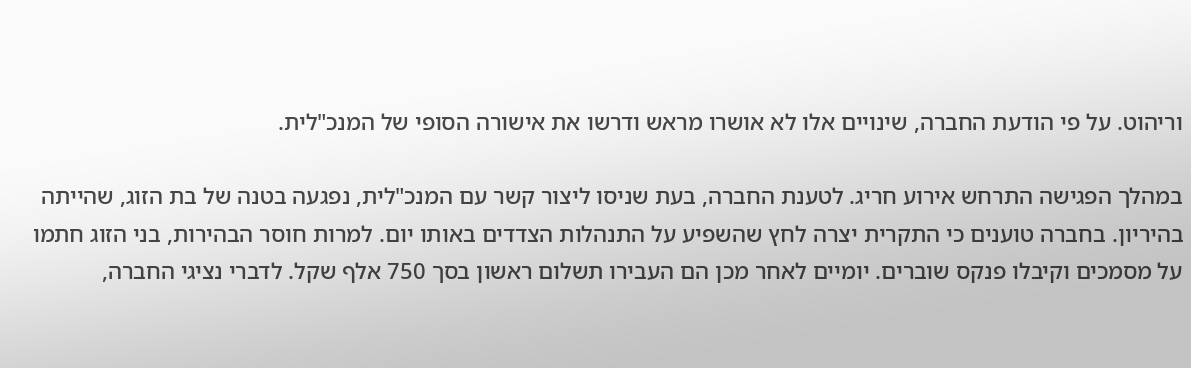וריהוט. על פי הודעת החברה, שינויים אלו לא אושרו מראש ודרשו את אישורה הסופי של המנכ"לית.

במהלך הפגישה התרחש אירוע חריג. לטענת החברה, בעת שניסו ליצור קשר עם המנכ"לית, נפגעה בטנה של בת הזוג, שהייתה בהיריון. בחברה טוענים כי התקרית יצרה לחץ שהשפיע על התנהלות הצדדים באותו יום. למרות חוסר הבהירות, בני הזוג חתמו על מסמכים וקיבלו פנקס שוברים. יומיים לאחר מכן הם העבירו תשלום ראשון בסך 750 אלף שקל. לדברי נציגי החברה,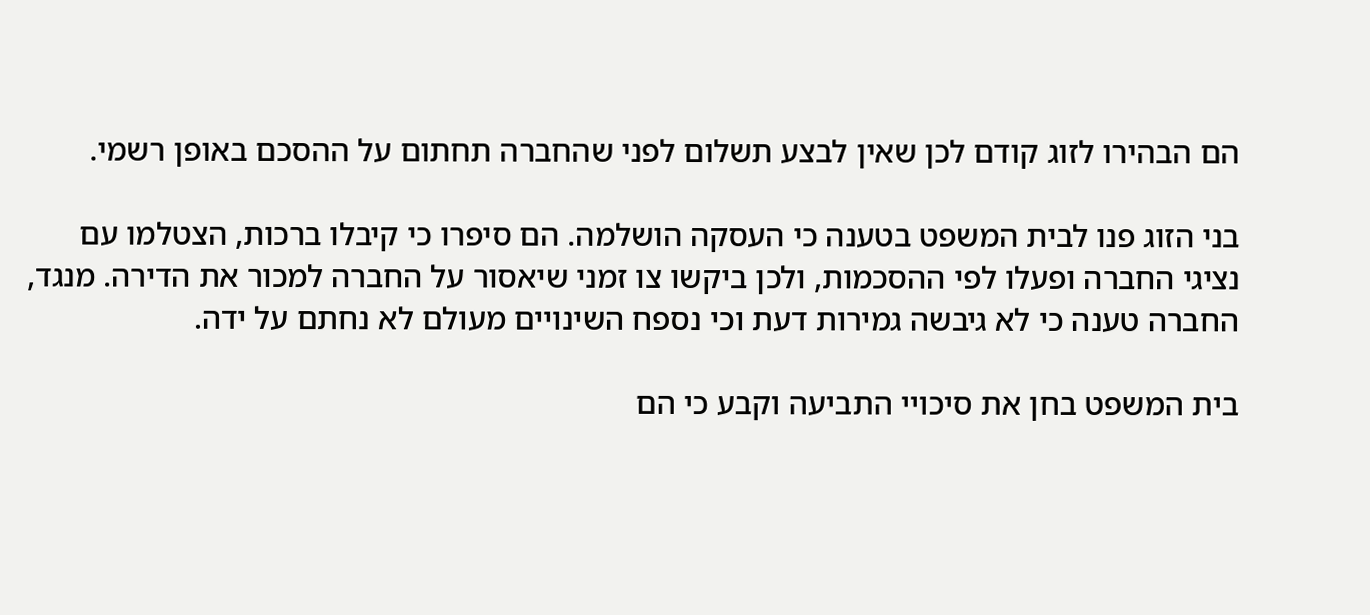הם הבהירו לזוג קודם לכן שאין לבצע תשלום לפני שהחברה תחתום על ההסכם באופן רשמי.

בני הזוג פנו לבית המשפט בטענה כי העסקה הושלמה. הם סיפרו כי קיבלו ברכות, הצטלמו עם נציגי החברה ופעלו לפי ההסכמות, ולכן ביקשו צו זמני שיאסור על החברה למכור את הדירה. מנגד, החברה טענה כי לא גיבשה גמירות דעת וכי נספח השינויים מעולם לא נחתם על ידה.

בית המשפט בחן את סיכויי התביעה וקבע כי הם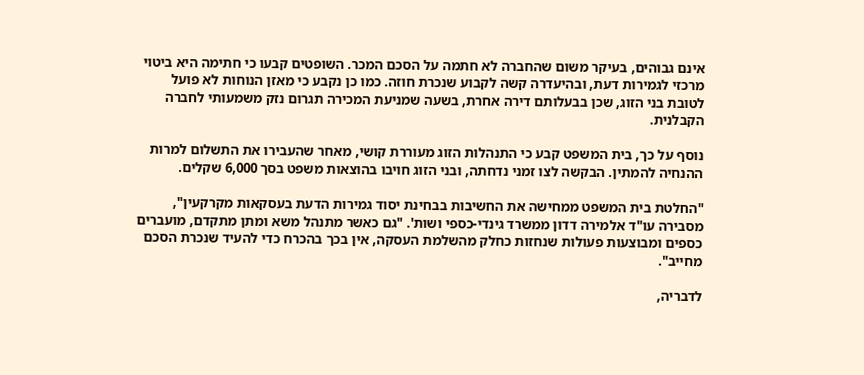אינם גבוהים, בעיקר משום שהחברה לא חתמה על הסכם המכר. השופטים קבעו כי חתימה היא ביטוי מרכזי לגמירות דעת, ובהיעדרה קשה לקבוע שנכרת חוזה. כמו כן נקבע כי מאזן הנוחות לא פועל לטובת בני הזוג, שכן בבעלותם דירה אחרת, בשעה שמניעת המכירה תגרום נזק משמעותי לחברה הקבלנית.

נוסף על כך, בית המשפט קבע כי התנהלות הזוג מעוררת קושי, מאחר שהעבירו את התשלום למרות ההנחיה להמתין. הבקשה לצו זמני נדחתה, ובני הזוג חויבו בהוצאות משפט בסך 6,000 שקלים.

"החלטת בית המשפט ממחישה את החשיבות בבחינת יסוד גמירות הדעת בעסקאות מקרקעין", מסבירה עו"ד אלמירה דדון ממשרד גינדי-כספי ושות'. "גם כאשר מתנהל משא ומתן מתקדם, מועברים כספים ומבוצעות פעולות שנחזות כחלק מהשלמת העסקה, אין בכך בהכרח כדי להעיד שנכרת הסכם מחייב".

לדבריה,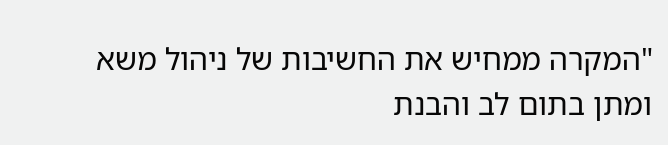"המקרה ממחיש את החשיבות של ניהול משא ומתן בתום לב והבנת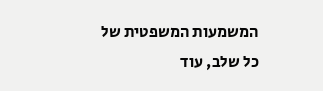המשמעות המשפטית של כל שלב, עוד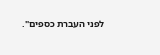לפני העברת כספים".